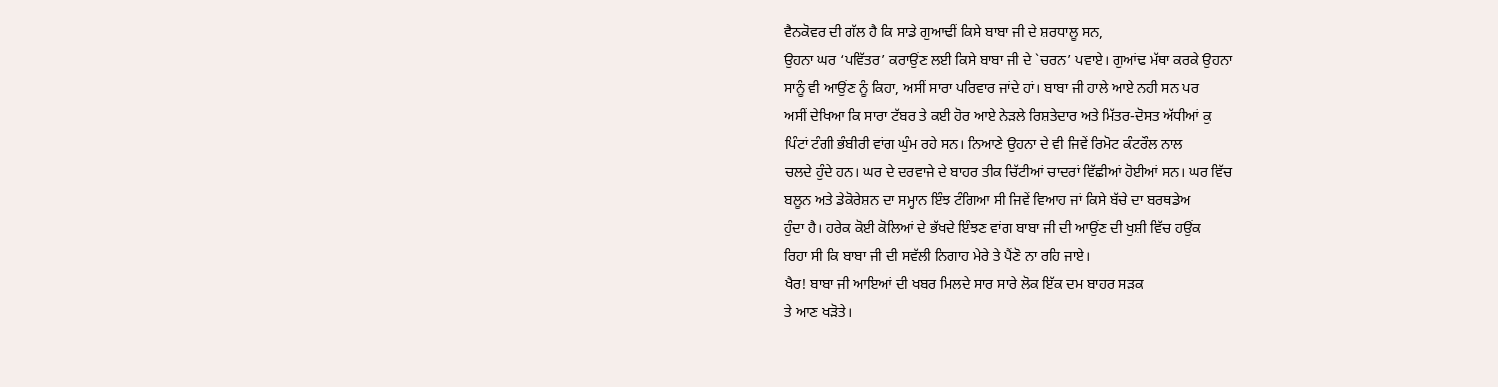ਵੈਨਕੋਵਰ ਦੀ ਗੱਲ ਹੈ ਕਿ ਸਾਡੇ ਗੁਆਢੀਂ ਕਿਸੇ ਬਾਬਾ ਜੀ ਦੇ ਸ਼ਰਧਾਲੂ ਸਨ,
ਉਹਨਾ ਘਰ ‘ਪਵਿੱਤਰ’ ਕਰਾਉਂਣ ਲਈ ਕਿਸੇ ਬਾਬਾ ਜੀ ਦੇ `ਚਰਨ’ ਪਵਾਏ। ਗੁਆਂਢ ਮੱਥਾ ਕਰਕੇ ਉਹਨਾ
ਸਾਨੂੰ ਵੀ ਆਉਂਣ ਨੂੰ ਕਿਹਾ, ਅਸੀਂ ਸਾਰਾ ਪਰਿਵਾਰ ਜਾਂਦੇ ਹਾਂ। ਬਾਬਾ ਜੀ ਹਾਲੇ ਆਏ ਨਹੀ ਸਨ ਪਰ
ਅਸੀਂ ਦੇਖਿਆ ਕਿ ਸਾਰਾ ਟੱਬਰ ਤੇ ਕਈ ਹੋਰ ਆਏ ਨੇੜਲੇ ਰਿਸ਼ਤੇਦਾਰ ਅਤੇ ਮਿੱਤਰ-ਦੋਸਤ ਅੱਧੀਆਂ ਕੁ
ਪਿੰਟਾਂ ਟੰਗੀ ਭੰਬੀਰੀ ਵਾਂਗ ਘੁੰਮ ਰਹੇ ਸਨ। ਨਿਆਣੇ ਉਹਨਾ ਦੇ ਵੀ ਜਿਵੇਂ ਰਿਮੋਟ ਕੰਟਰੌਲ ਨਾਲ
ਚਲਦੇ ਹੁੰਦੇ ਹਨ। ਘਰ ਦੇ ਦਰਵਾਜੇ ਦੇ ਬਾਹਰ ਤੀਕ ਚਿੱਟੀਆਂ ਚਾਦਰਾਂ ਵਿੱਛੀਆਂ ਹੋਈਆਂ ਸਨ। ਘਰ ਵਿੱਚ
ਬਲੂਨ ਅਤੇ ਡੇਕੋਰੇਸ਼ਨ ਦਾ ਸਮ੍ਹਾਨ ਇੰਝ ਟੰਗਿਆ ਸੀ ਜਿਵੇਂ ਵਿਆਹ ਜਾਂ ਕਿਸੇ ਬੱਚੇ ਦਾ ਬਰਥਡੇਅ
ਹੁੰਦਾ ਹੈ। ਹਰੇਕ ਕੋਈ ਕੋਲਿਆਂ ਦੇ ਭੱਖਦੇ ਇੰਝਣ ਵਾਂਗ ਬਾਬਾ ਜੀ ਦੀ ਆਉਂਣ ਦੀ ਖੁਸ਼ੀ ਵਿੱਚ ਹਉਂਕ
ਰਿਹਾ ਸੀ ਕਿ ਬਾਬਾ ਜੀ ਦੀ ਸਵੱਲੀ ਨਿਗਾਹ ਮੇਰੇ ਤੇ ਪੈਂਣੋ ਨਾ ਰਹਿ ਜਾਏ।
ਖੈਰ! ਬਾਬਾ ਜੀ ਆਇਆਂ ਦੀ ਖਬਰ ਮਿਲਦੇ ਸਾਰ ਸਾਰੇ ਲੋਕ ਇੱਕ ਦਮ ਬਾਹਰ ਸੜਕ
ਤੇ ਆਣ ਖੜੋਤੇ।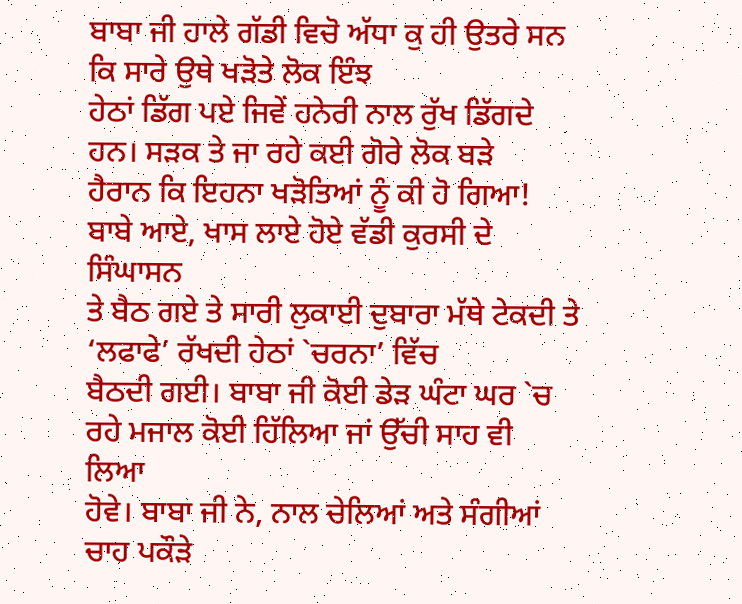ਬਾਬਾ ਜੀ ਹਾਲੇ ਗੱਡੀ ਵਿਚੋ ਅੱਧਾ ਕੁ ਹੀ ਉਤਰੇ ਸਨ ਕਿ ਸਾਰੇ ਉਥੇ ਖੜੋਤੇ ਲੋਕ ਇੰਝ
ਹੇਠਾਂ ਡਿੱਗ ਪਏ ਜਿਵੇਂ ਹਨੇਰੀ ਨਾਲ ਰੁੱਖ ਡਿੱਗਦੇ ਹਨ। ਸੜਕ ਤੇ ਜਾ ਰਹੇ ਕਈ ਗੋਰੇ ਲੋਕ ਬੜੇ
ਹੈਰਾਨ ਕਿ ਇਹਨਾ ਖੜੋਤਿਆਂ ਨੂੰ ਕੀ ਹੋ ਗਿਆ! ਬਾਬੇ ਆਏ, ਖਾਸ ਲਾਏ ਹੋਏ ਵੱਡੀ ਕੁਰਸੀ ਦੇ ਸਿੰਘਾਸਨ
ਤੇ ਬੈਠ ਗਏ ਤੇ ਸਾਰੀ ਲੁਕਾਈ ਦੁਬਾਰਾ ਮੱਥੇ ਟੇਕਦੀ ਤੇ ‘ਲਫਾਫੇ’ ਰੱਖਦੀ ਹੇਠਾਂ `ਚਰਨਾ’ ਵਿੱਚ
ਬੈਠਦੀ ਗਈ। ਬਾਬਾ ਜੀ ਕੋਈ ਡੇੜ ਘੰਟਾ ਘਰ `ਚ ਰਹੇ ਮਜਾਲ ਕੋਈ ਹਿੱਲਿਆ ਜਾਂ ਉੱਚੀ ਸਾਹ ਵੀ ਲਿਆ
ਹੋਵੇ। ਬਾਬਾ ਜੀ ਨੇ, ਨਾਲ ਚੇਲਿਆਂ ਅਤੇ ਸੰਗੀਆਂ ਚਾਹ ਪਕੌੜੇ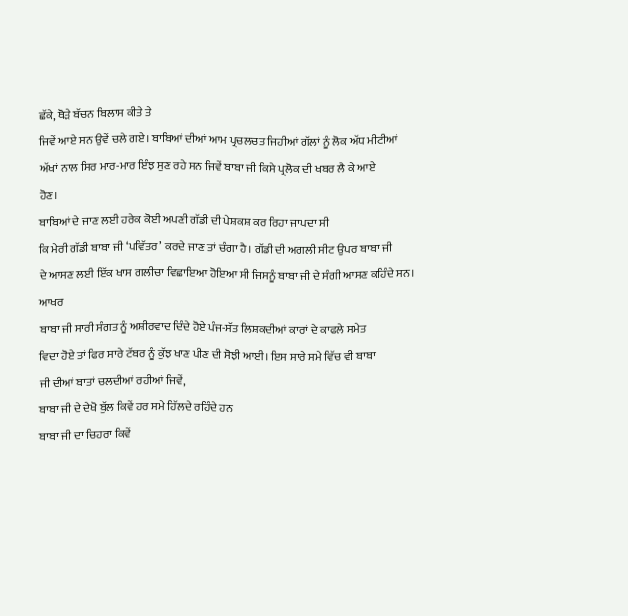ਛੱਕੇ, ਥੋੜੇ ਬੱਚਨ ਬਿਲਾਸ ਕੀਤੇ ਤੇ
ਜਿਵੇਂ ਆਏ ਸਨ ਉਵੇਂ ਚਲੇ ਗਏ। ਬਾਬਿਆਂ ਦੀਆਂ ਆਮ ਪ੍ਰਚਲਚਤ ਜਿਹੀਆਂ ਗੱਲਾਂ ਨੂੰ ਲੋਕ ਅੱਧ ਮੀਟੀਆਂ
ਅੱਖਾਂ ਨਾਲ ਸਿਰ ਮਾਰ-ਮਾਰ ਇੰਝ ਸੁਣ ਰਹੇ ਸਨ ਜਿਵੇਂ ਬਾਬਾ ਜੀ ਕਿਸੇ ਪ੍ਰਲੋਕ ਦੀ ਖਬਰ ਲੈ ਕੇ ਆਏ
ਹੋਣ।
ਬਾਬਿਆਂ ਦੇ ਜਾਣ ਲਈ ਹਰੇਕ ਕੋਈ ਅਪਣੀ ਗੱਡੀ ਦੀ ਪੇਸ਼ਕਸ਼ ਕਰ ਰਿਹਾ ਜਾਪਦਾ ਸੀ
ਕਿ ਮੇਰੀ ਗੱਡੀ ਬਾਬਾ ਜੀ ‘ਪਵਿੱਤਰ’ ਕਰਦੇ ਜਾਣ ਤਾਂ ਚੰਗਾ ਹੈ। ਗੱਡੀ ਦੀ ਅਗਲੀ ਸੀਟ ਉਪਰ ਬਾਬਾ ਜੀ
ਦੇ ਆਸਣ ਲਈ ਇੱਕ ਖਾਸ ਗਲੀਚਾ ਵਿਛਾਇਆ ਹੋਇਆ ਸੀ ਜਿਸਨੂੰ ਬਾਬਾ ਜੀ ਦੇ ਸੰਗੀ ਆਸਣ ਕਹਿੰਦੇ ਸਨ। ਆਖਰ
ਬਾਬਾ ਜੀ ਸਾਰੀ ਸੰਗਤ ਨੂੰ ਅਸ਼ੀਰਵਾਦ ਦਿੰਦੇ ਹੋਏ ਪੰਜ-ਸੱਤ ਲਿਸ਼ਕਦੀਆਂ ਕਾਰਾਂ ਦੇ ਕਾਫਲੇ ਸਮੇਤ
ਵਿਦਾ ਹੋਏ ਤਾਂ ਫਿਰ ਸਾਰੇ ਟੱਬਰ ਨੂੰ ਕੁੱਝ ਖਾਣ ਪੀਣ ਦੀ ਸੋਝੀ ਆਈ। ਇਸ ਸਾਰੇ ਸਮੇ ਵਿੱਚ ਵੀ ਬਾਬਾ
ਜੀ ਦੀਆਂ ਬਾਤਾਂ ਚਲਦੀਆਂ ਰਹੀਆਂ ਜਿਵੇਂ,
ਬਾਬਾ ਜੀ ਦੇ ਦੇਖੋ ਬੁੱਲ ਕਿਵੇਂ ਹਰ ਸਮੇ ਹਿੱਲਦੇ ਰਹਿੰਦੇ ਹਨ
ਬਾਬਾ ਜੀ ਦਾ ਚਿਹਰਾ ਕਿਵੇਂ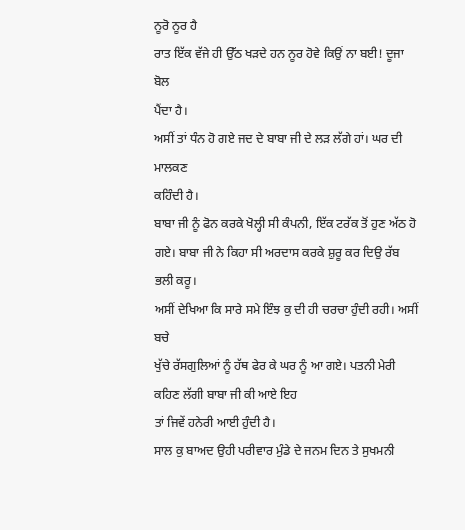ਨੂਰੋ ਨੂਰ ਹੈ
ਰਾਤ ਇੱਕ ਵੱਜੇ ਹੀ ਉੱਠ ਖੜਦੇ ਹਨ ਨੂਰ ਹੋਵੇ ਕਿਉਂ ਨਾ ਬਈ! ਦੂਜਾ ਬੋਲ
ਪੈਂਦਾ ਹੈ।
ਅਸੀਂ ਤਾਂ ਧੰਨ ਹੋ ਗਏ ਜਦ ਦੇ ਬਾਬਾ ਜੀ ਦੇ ਲੜ ਲੱਗੇ ਹਾਂ। ਘਰ ਦੀ ਮਾਲਕਣ
ਕਹਿੰਦੀ ਹੈ।
ਬਾਬਾ ਜੀ ਨੂੰ ਫੋਨ ਕਰਕੇ ਖੋਲ੍ਹੀ ਸੀ ਕੰਪਨੀ, ਇੱਕ ਟਰੱਕ ਤੋਂ ਹੁਣ ਅੱਠ ਹੋ
ਗਏ। ਬਾਬਾ ਜੀ ਨੇ ਕਿਹਾ ਸੀ ਅਰਦਾਸ ਕਰਕੇ ਸ਼ੁਰੂ ਕਰ ਦਿਉ ਰੱਬ ਭਲੀ ਕਰੂ।
ਅਸੀਂ ਦੇਖਿਆ ਕਿ ਸਾਰੇ ਸਮੇ ਇੰਝ ਕੁ ਦੀ ਹੀ ਚਰਚਾ ਹੁੰਦੀ ਰਹੀ। ਅਸੀਂ ਬਚੇ
ਖੁੱਚੇ ਰੱਸਗੁਲਿਆਂ ਨੂੰ ਹੱਥ ਫੇਰ ਕੇ ਘਰ ਨੂੰ ਆ ਗਏ। ਪਤਨੀ ਮੇਰੀ ਕਹਿਣ ਲੱਗੀ ਬਾਬਾ ਜੀ ਕੀ ਆਏ ਇਹ
ਤਾਂ ਜਿਵੇਂ ਹਨੇਰੀ ਆਈ ਹੁੰਦੀ ਹੈ।
ਸਾਲ ਕੁ ਬਾਅਦ ਉਹੀ ਪਰੀਵਾਰ ਮੁੰਡੇ ਦੇ ਜਨਮ ਦਿਨ ਤੇ ਸੁਖਮਨੀ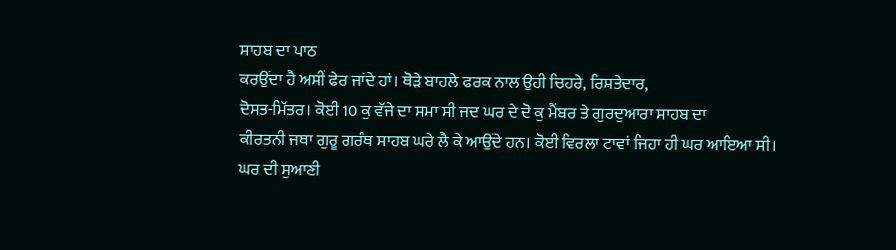ਸਾਹਬ ਦਾ ਪਾਠ
ਕਰਉਂਦਾ ਹੈ ਅਸੀਂ ਫੇਰ ਜਾਂਦੇ ਹਾਂ। ਥੋੜੇ ਬਾਹਲੇ ਫਰਕ ਨਾਲ ਉਹੀ ਚਿਹਰੇ, ਰਿਸ਼ਤੇਦਾਰ,
ਦੋਸਤ-ਮਿੱਤਰ। ਕੋਈ 10 ਕੁ ਵੱਜੇ ਦਾ ਸਮਾ ਸੀ ਜਦ ਘਰ ਦੇ ਦੋ ਕੁ ਮੈਂਬਰ ਤੇ ਗੁਰਦੁਆਰਾ ਸਾਹਬ ਦਾ
ਕੀਰਤਨੀ ਜਥਾ ਗੁਰੂ ਗਰੰਥ ਸਾਹਬ ਘਰੇ ਲੈ ਕੇ ਆਉਂਦੇ ਹਨ। ਕੋਈ ਵਿਰਲਾ ਟਾਵਾਂ ਜਿਹਾ ਹੀ ਘਰ ਆਇਆ ਸੀ।
ਘਰ ਦੀ ਸੁਆਣੀ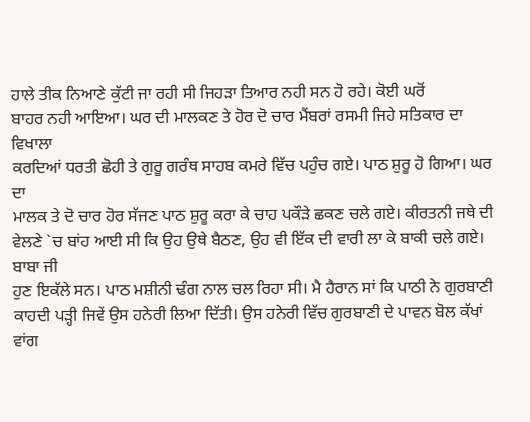ਹਾਲੇ ਤੀਕ ਨਿਆਣੇ ਕੁੱਟੀ ਜਾ ਰਹੀ ਸੀ ਜਿਹੜਾ ਤਿਆਰ ਨਹੀ ਸਨ ਹੋ ਰਹੇ। ਕੋਈ ਘਰੋਂ
ਬਾਹਰ ਨਹੀ ਆਇਆ। ਘਰ ਦੀ ਮਾਲਕਣ ਤੇ ਹੋਰ ਦੋ ਚਾਰ ਮੈਂਬਰਾਂ ਰਸਮੀ ਜਿਹੇ ਸਤਿਕਾਰ ਦਾ ਵਿਖਾਲਾ
ਕਰਦਿਆਂ ਧਰਤੀ ਛੋਹੀ ਤੇ ਗੁਰੂ ਗਰੰਥ ਸਾਹਬ ਕਮਰੇ ਵਿੱਚ ਪਹੁੰਚ ਗਏ। ਪਾਠ ਸ਼ੁਰੂ ਹੋ ਗਿਆ। ਘਰ ਦਾ
ਮਾਲਕ ਤੇ ਦੋ ਚਾਰ ਹੋਰ ਸੱਜਣ ਪਾਠ ਸ਼ੁਰੂ ਕਰਾ ਕੇ ਚਾਹ ਪਕੌੜੇ ਛਕਣ ਚਲੇ ਗਏ। ਕੀਰਤਨੀ ਜਥੇ ਦੀ
ਵੇਲਣੇ `ਚ ਬਾਂਹ ਆਈ ਸੀ ਕਿ ਉਹ ਉਥੇ ਬੈਠਣ, ਉਹ ਵੀ ਇੱਕ ਦੀ ਵਾਰੀ ਲਾ ਕੇ ਬਾਕੀ ਚਲੇ ਗਏ। ਬਾਬਾ ਜੀ
ਹੁਣ ਇਕੱਲੇ ਸਨ। ਪਾਠ ਮਸ਼ੀਨੀ ਢੰਗ ਨਾਲ ਚਲ ਰਿਹਾ ਸੀ। ਮੈ ਹੈਰਾਨ ਸਾਂ ਕਿ ਪਾਠੀ ਨੇ ਗੁਰਬਾਣੀ
ਕਾਹਦੀ ਪੜ੍ਹੀ ਜਿਵੇਂ ਉਸ ਹਨੇਰੀ ਲਿਆ ਦਿੱਤੀ। ਉਸ ਹਨੇਰੀ ਵਿੱਚ ਗੁਰਬਾਣੀ ਦੇ ਪਾਵਨ ਬੋਲ ਕੱਖਾਂ
ਵਾਂਗ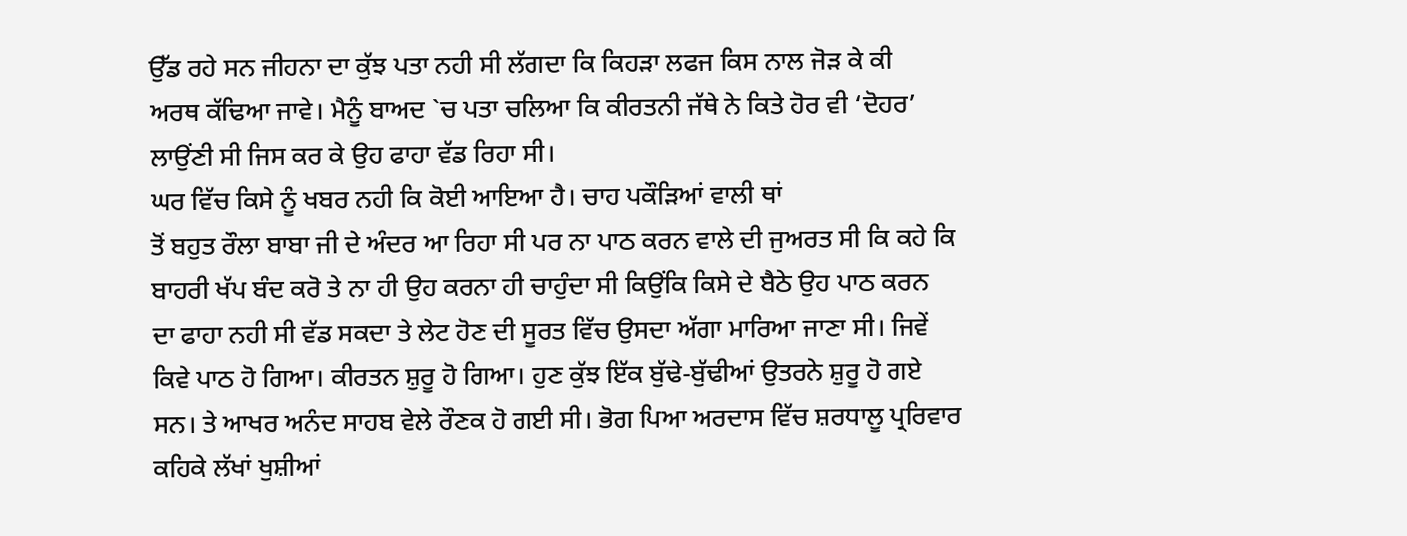ਉੱਡ ਰਹੇ ਸਨ ਜੀਹਨਾ ਦਾ ਕੁੱਝ ਪਤਾ ਨਹੀ ਸੀ ਲੱਗਦਾ ਕਿ ਕਿਹੜਾ ਲਫਜ ਕਿਸ ਨਾਲ ਜੋੜ ਕੇ ਕੀ
ਅਰਥ ਕੱਢਿਆ ਜਾਵੇ। ਮੈਨੂੰ ਬਾਅਦ `ਚ ਪਤਾ ਚਲਿਆ ਕਿ ਕੀਰਤਨੀ ਜੱਥੇ ਨੇ ਕਿਤੇ ਹੋਰ ਵੀ ‘ਦੋਹਰ’
ਲਾਉਂਣੀ ਸੀ ਜਿਸ ਕਰ ਕੇ ਉਹ ਫਾਹਾ ਵੱਡ ਰਿਹਾ ਸੀ।
ਘਰ ਵਿੱਚ ਕਿਸੇ ਨੂੰ ਖਬਰ ਨਹੀ ਕਿ ਕੋਈ ਆਇਆ ਹੈ। ਚਾਹ ਪਕੌੜਿਆਂ ਵਾਲੀ ਥਾਂ
ਤੋਂ ਬਹੁਤ ਰੌਲਾ ਬਾਬਾ ਜੀ ਦੇ ਅੰਦਰ ਆ ਰਿਹਾ ਸੀ ਪਰ ਨਾ ਪਾਠ ਕਰਨ ਵਾਲੇ ਦੀ ਜੁਅਰਤ ਸੀ ਕਿ ਕਹੇ ਕਿ
ਬਾਹਰੀ ਖੱਪ ਬੰਦ ਕਰੋ ਤੇ ਨਾ ਹੀ ਉਹ ਕਰਨਾ ਹੀ ਚਾਹੁੰਦਾ ਸੀ ਕਿਉਂਕਿ ਕਿਸੇ ਦੇ ਬੈਠੇ ਉਹ ਪਾਠ ਕਰਨ
ਦਾ ਫਾਹਾ ਨਹੀ ਸੀ ਵੱਡ ਸਕਦਾ ਤੇ ਲੇਟ ਹੋਣ ਦੀ ਸੂਰਤ ਵਿੱਚ ਉਸਦਾ ਅੱਗਾ ਮਾਰਿਆ ਜਾਣਾ ਸੀ। ਜਿਵੇਂ
ਕਿਵੇ ਪਾਠ ਹੋ ਗਿਆ। ਕੀਰਤਨ ਸ਼ੁਰੂ ਹੋ ਗਿਆ। ਹੁਣ ਕੁੱਝ ਇੱਕ ਬੁੱਢੇ-ਬੁੱਢੀਆਂ ਉਤਰਨੇ ਸ਼ੁਰੂ ਹੋ ਗਏ
ਸਨ। ਤੇ ਆਖਰ ਅਨੰਦ ਸਾਹਬ ਵੇਲੇ ਰੌਣਕ ਹੋ ਗਈ ਸੀ। ਭੋਗ ਪਿਆ ਅਰਦਾਸ ਵਿੱਚ ਸ਼ਰਧਾਲੂ ਪ੍ਰਰਿਵਾਰ
ਕਹਿਕੇ ਲੱਖਾਂ ਖੁਸ਼ੀਆਂ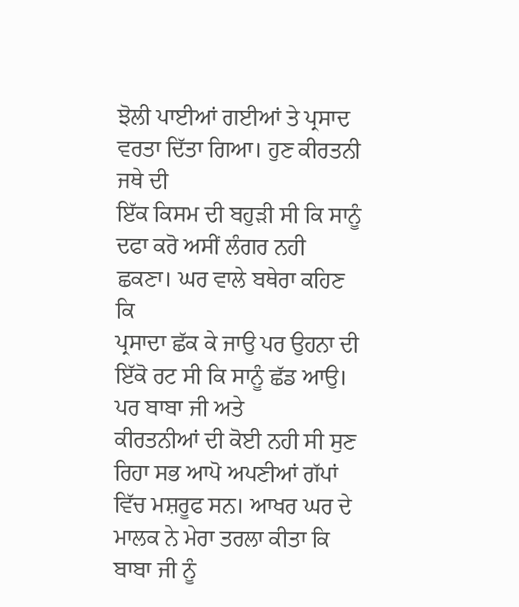ਝੋਲੀ ਪਾਈਆਂ ਗਈਆਂ ਤੇ ਪ੍ਰਸਾਦ ਵਰਤਾ ਦਿੱਤਾ ਗਿਆ। ਹੁਣ ਕੀਰਤਨੀ ਜਥੇ ਦੀ
ਇੱਕ ਕਿਸਮ ਦੀ ਬਹੁੜੀ ਸੀ ਕਿ ਸਾਨੂੰ ਦਫਾ ਕਰੋ ਅਸੀਂ ਲੰਗਰ ਨਹੀ ਛਕਣਾ। ਘਰ ਵਾਲੇ ਬਥੇਰਾ ਕਹਿਣ ਕਿ
ਪ੍ਰਸਾਦਾ ਛੱਕ ਕੇ ਜਾਉ ਪਰ ਉਹਨਾ ਦੀ ਇੱਕੋ ਰਟ ਸੀ ਕਿ ਸਾਨੂੰ ਛੱਡ ਆਉ। ਪਰ ਬਾਬਾ ਜੀ ਅਤੇ
ਕੀਰਤਨੀਆਂ ਦੀ ਕੋਈ ਨਹੀ ਸੀ ਸੁਣ ਰਿਹਾ ਸਭ ਆਪੋ ਅਪਣੀਆਂ ਗੱਪਾਂ ਵਿੱਚ ਮਸ਼ਰੂਫ ਸਨ। ਆਖਰ ਘਰ ਦੇ
ਮਾਲਕ ਨੇ ਮੇਰਾ ਤਰਲਾ ਕੀਤਾ ਕਿ ਬਾਬਾ ਜੀ ਨੂੰ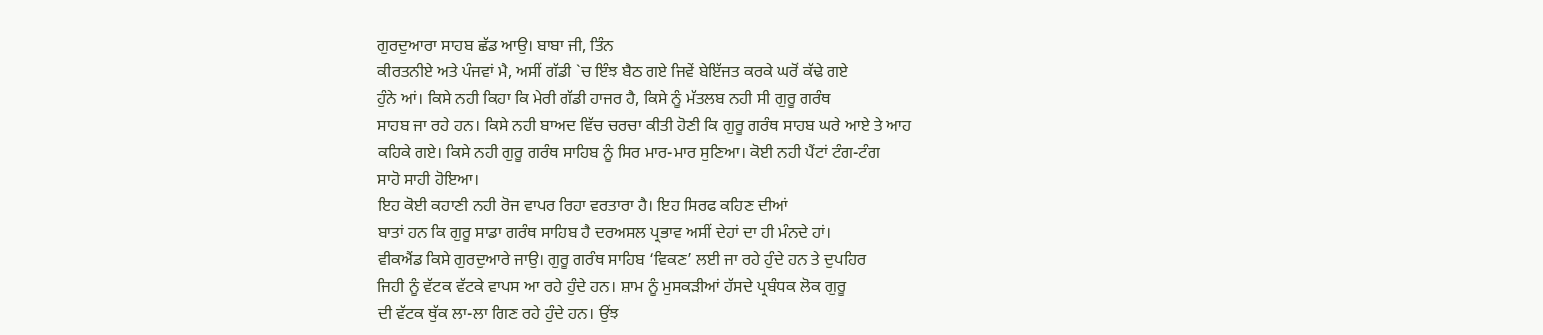ਗੁਰਦੁਆਰਾ ਸਾਹਬ ਛੱਡ ਆਉ। ਬਾਬਾ ਜੀ, ਤਿੰਨ
ਕੀਰਤਨੀਏ ਅਤੇ ਪੰਜਵਾਂ ਮੈ, ਅਸੀਂ ਗੱਡੀ `ਚ ਇੰਝ ਬੈਠ ਗਏ ਜਿਵੇਂ ਬੇਇੱਜਤ ਕਰਕੇ ਘਰੋਂ ਕੱਢੇ ਗਏ
ਹੁੰਨੇ ਆਂ। ਕਿਸੇ ਨਹੀ ਕਿਹਾ ਕਿ ਮੇਰੀ ਗੱਡੀ ਹਾਜਰ ਹੈ, ਕਿਸੇ ਨੂੰ ਮੱਤਲਬ ਨਹੀ ਸੀ ਗੁਰੂ ਗਰੰਥ
ਸਾਹਬ ਜਾ ਰਹੇ ਹਨ। ਕਿਸੇ ਨਹੀ ਬਾਅਦ ਵਿੱਚ ਚਰਚਾ ਕੀਤੀ ਹੋਣੀ ਕਿ ਗੁਰੂ ਗਰੰਥ ਸਾਹਬ ਘਰੇ ਆਏ ਤੇ ਆਹ
ਕਹਿਕੇ ਗਏ। ਕਿਸੇ ਨਹੀ ਗੁਰੂ ਗਰੰਥ ਸਾਹਿਬ ਨੂੰ ਸਿਰ ਮਾਰ-ਮਾਰ ਸੁਣਿਆ। ਕੋਈ ਨਹੀ ਪੈਂਟਾਂ ਟੰਗ-ਟੰਗ
ਸਾਹੋ ਸਾਹੀ ਹੋਇਆ।
ਇਹ ਕੋਈ ਕਹਾਣੀ ਨਹੀ ਰੋਜ ਵਾਪਰ ਰਿਹਾ ਵਰਤਾਰਾ ਹੈ। ਇਹ ਸਿਰਫ ਕਹਿਣ ਦੀਆਂ
ਬਾਤਾਂ ਹਨ ਕਿ ਗੁਰੂ ਸਾਡਾ ਗਰੰਥ ਸਾਹਿਬ ਹੈ ਦਰਅਸਲ ਪ੍ਰਭਾਵ ਅਸੀਂ ਦੇਹਾਂ ਦਾ ਹੀ ਮੰਨਦੇ ਹਾਂ।
ਵੀਕਐਂਡ ਕਿਸੇ ਗੁਰਦੁਆਰੇ ਜਾਉ। ਗੁਰੂ ਗਰੰਥ ਸਾਹਿਬ ‘ਵਿਕਣ’ ਲਈ ਜਾ ਰਹੇ ਹੁੰਦੇ ਹਨ ਤੇ ਦੁਪਹਿਰ
ਜਿਹੀ ਨੂੰ ਵੱਟਕ ਵੱਟਕੇ ਵਾਪਸ ਆ ਰਹੇ ਹੁੰਦੇ ਹਨ। ਸ਼ਾਮ ਨੂੰ ਮੁਸਕੜੀਆਂ ਹੱਸਦੇ ਪ੍ਰਬੰਧਕ ਲੋਕ ਗੁਰੂ
ਦੀ ਵੱਟਕ ਥੁੱਕ ਲਾ-ਲਾ ਗਿਣ ਰਹੇ ਹੁੰਦੇ ਹਨ। ਉਂਝ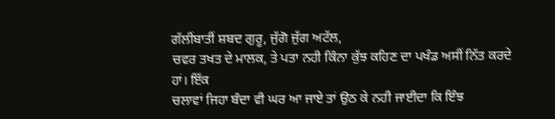ਗੱਲੀਂਬਾਤੀਂ ਸ਼ਬਦ ਗੁਰੂ, ਜੁੱਗੋ ਜੁੱਗ ਅਟੱਲ,
ਚਵਰ ਤਖਤ ਦੇ ਮਾਲਕ, ਤੇ ਪਤਾ ਨਹੀ ਕਿੰਨਾ ਕੁੱਝ ਕਹਿਣ ਦਾ ਪਖੰਡ ਅਸੀਂ ਨਿੱਤ ਕਰਦੇ ਹਾਂ। ਇੱਕ
ਚਲਾਵਾਂ ਜਿਹਾ ਬੰਦਾ ਵੀ ਘਰ ਆ ਜਾਏ ਤਾਂ ਉਠ ਕੇ ਨਹੀ ਜਾਈਦਾ ਕਿ ਇੰਝ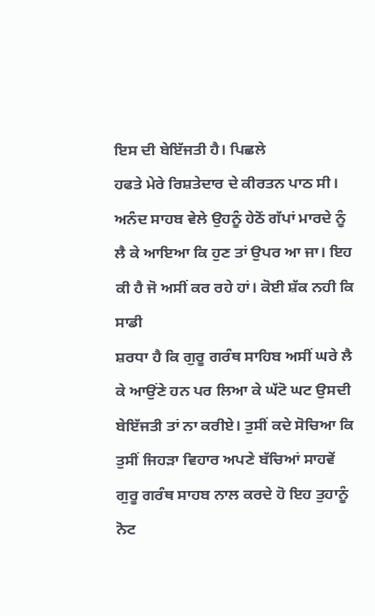ਇਸ ਦੀ ਬੇਇੱਜਤੀ ਹੈ। ਪਿਛਲੇ
ਹਫਤੇ ਮੇਰੇ ਰਿਸ਼ਤੇਦਾਰ ਦੇ ਕੀਰਤਨ ਪਾਠ ਸੀ। ਅਨੰਦ ਸਾਹਬ ਵੇਲੇ ਉਹਨੂੰ ਹੇਠੋਂ ਗੱਪਾਂ ਮਾਰਦੇ ਨੂੰ
ਲੈ ਕੇ ਆਇਆ ਕਿ ਹੁਣ ਤਾਂ ਉਪਰ ਆ ਜਾ। ਇਹ ਕੀ ਹੈ ਜੋ ਅਸੀਂ ਕਰ ਰਹੇ ਹਾਂ। ਕੋਈ ਸ਼ੱਕ ਨਹੀ ਕਿ ਸਾਡੀ
ਸ਼ਰਧਾ ਹੈ ਕਿ ਗੁਰੂ ਗਰੰਥ ਸਾਹਿਬ ਅਸੀਂ ਘਰੇ ਲੈ ਕੇ ਆਉਂਣੇ ਹਨ ਪਰ ਲਿਆ ਕੇ ਘੱਟੋ ਘਟ ਉਸਦੀ
ਬੇਇੱਜਤੀ ਤਾਂ ਨਾ ਕਰੀਏ। ਤੁਸੀਂ ਕਦੇ ਸੋਚਿਆ ਕਿ ਤੁਸੀਂ ਜਿਹੜਾ ਵਿਹਾਰ ਅਪਣੇ ਬੱਚਿਆਂ ਸਾਹਵੇਂ
ਗੁਰੂ ਗਰੰਥ ਸਾਹਬ ਨਾਲ ਕਰਦੇ ਹੋ ਇਹ ਤੁਹਾਨੂੰ ਨੋਟ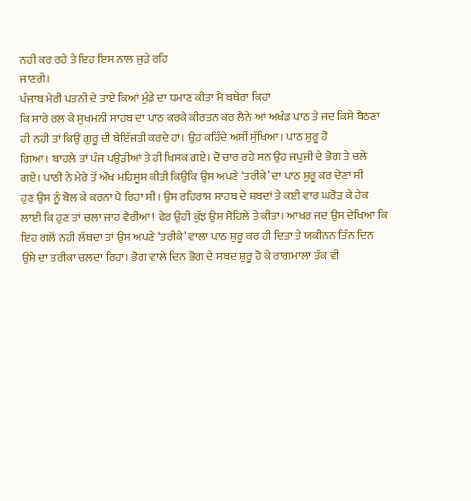ਨਹੀ ਕਰ ਰਹੇ ਤੇ ਇਹ ਇਸ ਨਾਲ ਜੁੜੇ ਰਹਿ
ਜਾਣਗੇ।
ਪੰਜਾਬ ਮੇਰੀ ਪਤਨੀ ਦੇ ਤਾਏ ਕਿਆਂ ਮੁੰਡੇ ਦਾ ਧਮਾਣ ਕੀਤਾ ਮੈ ਬਥੇਰਾ ਕਿਹਾ
ਕਿ ਸਾਰੇ ਰਲ ਕੇ ਸੁਖਮਨੀ ਸਾਹਬ ਦਾ ਪਾਠ ਕਰਕੇ ਕੀਰਤਨ ਕਰ ਲੈਨੇ ਆਂ ਅਖੰਡ ਪਾਠ ਤੇ ਜਦ ਕਿਸੇ ਬੈਠਣਾ
ਹੀ ਨਹੀ ਤਾਂ ਕਿਉਂ ਗੁਰੂ ਦੀ ਬੇਇੱਜਤੀ ਕਰਦੇ ਹਾਂ। ਉਹ ਕਹਿੰਦੇ ਅਸੀਂ ਸੁੱਖਿਆ। ਪਾਠ ਸ਼ੁਰੂ ਹੋ
ਗਿਆ। ਬਾਹਲੇ ਤਾਂ ਪੰਜ ਪਉੜੀਆਂ ਤੇ ਹੀ ਖਿਸਕ ਗਏ। ਦੋ ਚਾਰ ਰਹੇ ਸਨ ਉਹ ਜਪੁਜੀ ਦੇ ਭੋਗ ਤੇ ਚਲੇ
ਗਏ। ਪਾਠੀ ਨੇ ਮੇਰੇ ਤੋਂ ਔਖ ਮਹਿਸੂਸ ਕੀਤੀ ਕਿਉਕਿ ਉਸ ਅਪਣੇ ‘ਤਰੀਕੇ’ ਦਾ ਪਾਠ ਸ਼ੁਰੂ ਕਰ ਦੇਣਾ ਸੀ
ਹੁਣ ਉਸ ਨੂੰ ਬੋਲ ਕੇ ਕਰਨਾ ਪੈ ਰਿਹਾ ਸੀ। ਉਸ ਰਹਿਰਾਸ ਸਾਹਬ ਦੇ ਸ਼ਬਦਾਂ ਤੇ ਕਈ ਵਾਰ ਘਰੋੜ ਕੇ ਹੇਕ
ਲਾਈ ਕਿ ਹੁਣ ਤਾਂ ਚਲਾ ਜਾਹ ਵੈਰੀਆ! ਫੇਰ ਉਹੀ ਕੁੱਝ ਉਸ ਸੋਹਿਲੇ ਤੇ ਕੀਤਾ। ਆਖਰ ਜਦ ਉਸ ਦੇਖਿਆ ਕਿ
ਇਹ ਗਲੋਂ ਨਹੀ ਲੱਥਦਾ ਤਾਂ ਉਸ ਅਪਣੇ ‘ਤਰੀਕੇ’ ਵਾਲਾ ਪਾਠ ਸ਼ੁਰੂ ਕਰ ਹੀ ਦਿਤਾ ਤੇ ਯਕੀਨਨ ਤਿੰਨ ਦਿਨ
ਉਸੇ ਦਾ ਤਰੀਕਾ ਚਲਦਾ ਰਿਹਾ। ਭੋਗ ਵਾਲੇ ਦਿਨ ਭੋਗ ਦੇ ਸਬਦ ਸ਼ੁਰੂ ਹੋ ਕੇ ਰਾਗਮਾਲਾ ਤੱਕ ਵੀ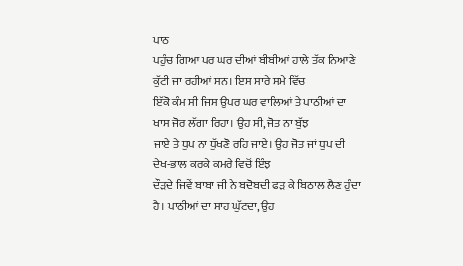ਪਾਠ
ਪਹੁੰਚ ਗਿਆ ਪਰ ਘਰ ਦੀਆਂ ਬੀਬੀਆਂ ਹਾਲੇ ਤੱਕ ਨਿਆਣੇ ਕੁੱਟੀ ਜਾ ਰਹੀਆਂ ਸਨ। ਇਸ ਸਾਰੇ ਸਮੇ ਵਿੱਚ
ਇੱਕੋ ਕੰਮ ਸੀ ਜਿਸ ਉਪਰ ਘਰ ਵਾਲਿਆਂ ਤੇ ਪਾਠੀਆਂ ਦਾ ਖਾਸ ਜੋਰ ਲੱਗਾ ਰਿਹਾ। ਉਹ ਸੀ, ਜੋਤ ਨਾ ਬੁੱਝ
ਜਾਏ ਤੇ ਧੁਪ ਨਾ ਧੁੱਖਣੋ ਰਹਿ ਜਾਏ। ਉਹ ਜੋਤ ਜਾਂ ਧੁਪ ਦੀ ਦੇਖ-ਭਾਲ ਕਰਕੇ ਕਮਰੇ ਵਿਚੋਂ ਇੰਝ
ਦੌੜਦੇ ਜਿਵੇਂ ਬਾਬਾ ਜੀ ਨੇ ਬਦੋਬਦੀ ਫੜ ਕੇ ਬਿਠਾਲ ਲੈਣ ਹੁੰਦਾ ਹੈ। ਪਾਠੀਆਂ ਦਾ ਸਾਹ ਘੁੱਟਦਾ, ਉਹ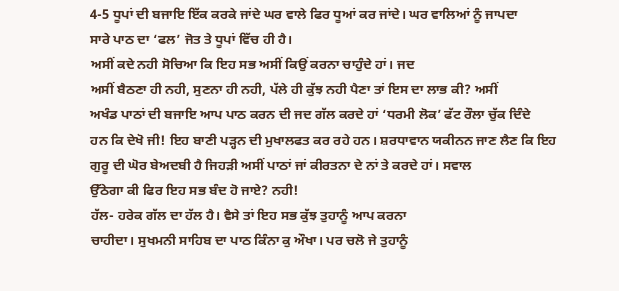4-5 ਧੂਪਾਂ ਦੀ ਬਜਾਇ ਇੱਕ ਕਰਕੇ ਜਾਂਦੇ ਘਰ ਵਾਲੇ ਫਿਰ ਧੂਆਂ ਕਰ ਜਾਂਦੇ। ਘਰ ਵਾਲਿਆਂ ਨੂੰ ਜਾਪਦਾ
ਸਾਰੇ ਪਾਠ ਦਾ ‘ਫਲ’ ਜੋਤ ਤੇ ਧੂਪਾਂ ਵਿੱਚ ਹੀ ਹੈ।
ਅਸੀਂ ਕਦੇ ਨਹੀ ਸੋਚਿਆ ਕਿ ਇਹ ਸਭ ਅਸੀਂ ਕਿਉਂ ਕਰਨਾ ਚਾਹੁੰਦੇ ਹਾਂ। ਜਦ
ਅਸੀਂ ਬੈਠਣਾ ਹੀ ਨਹੀ, ਸੁਣਨਾ ਹੀ ਨਹੀ, ਪੱਲੇ ਹੀ ਕੁੱਝ ਨਹੀ ਪੈਣਾ ਤਾਂ ਇਸ ਦਾ ਲਾਭ ਕੀ? ਅਸੀਂ
ਅਖੰਡ ਪਾਠਾਂ ਦੀ ਬਜਾਇ ਆਪ ਪਾਠ ਕਰਨ ਦੀ ਜਦ ਗੱਲ ਕਰਦੇ ਹਾਂ ‘ਧਰਮੀ ਲੋਕ’ ਫੱਟ ਰੌਲਾ ਚੁੱਕ ਦਿੰਦੇ
ਹਨ ਕਿ ਦੇਖੋ ਜੀ! ਇਹ ਬਾਣੀ ਪੜ੍ਹਨ ਦੀ ਮੁਖਾਲਫਤ ਕਰ ਰਹੇ ਹਨ। ਸ਼ਰਧਾਵਾਨ ਯਕੀਨਨ ਜਾਣ ਲੈਣ ਕਿ ਇਹ
ਗੁਰੂ ਦੀ ਘੋਰ ਬੇਅਦਬੀ ਹੈ ਜਿਹੜੀ ਅਸੀਂ ਪਾਠਾਂ ਜਾਂ ਕੀਰਤਨਾ ਦੇ ਨਾਂ ਤੇ ਕਰਦੇ ਹਾਂ। ਸਵਾਲ
ਉੱਠੇਗਾ ਕੀ ਫਿਰ ਇਹ ਸਭ ਬੰਦ ਹੋ ਜਾਏ? ਨਹੀ!
ਹੱਲ- ਹਰੇਕ ਗੱਲ ਦਾ ਹੱਲ ਹੈ। ਵੈਸੇ ਤਾਂ ਇਹ ਸਭ ਕੁੱਝ ਤੁਹਾਨੂੰ ਆਪ ਕਰਨਾ
ਚਾਹੀਦਾ। ਸੁਖਮਨੀ ਸਾਹਿਬ ਦਾ ਪਾਠ ਕਿੰਨਾ ਕੁ ਔਖਾ। ਪਰ ਚਲੋ ਜੇ ਤੁਹਾਨੂੰ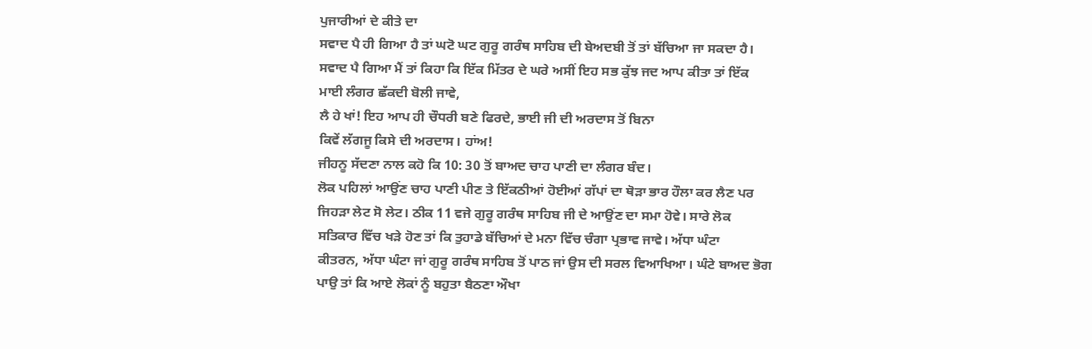ਪੁਜਾਰੀਆਂ ਦੇ ਕੀਤੇ ਦਾ
ਸਵਾਦ ਪੈ ਹੀ ਗਿਆ ਹੈ ਤਾਂ ਘਟੋ ਘਟ ਗੁਰੂ ਗਰੰਥ ਸਾਹਿਬ ਦੀ ਬੇਅਦਬੀ ਤੋਂ ਤਾਂ ਬੱਚਿਆ ਜਾ ਸਕਦਾ ਹੈ।
ਸਵਾਦ ਪੈ ਗਿਆ ਮੈਂ ਤਾਂ ਕਿਹਾ ਕਿ ਇੱਕ ਮਿੱਤਰ ਦੇ ਘਰੇ ਅਸੀਂ ਇਹ ਸਭ ਕੁੱਝ ਜਦ ਆਪ ਕੀਤਾ ਤਾਂ ਇੱਕ
ਮਾਈ ਲੰਗਰ ਛੱਕਦੀ ਬੋਲੀ ਜਾਵੇ,
ਲੈ ਹੇ ਖਾਂ! ਇਹ ਆਪ ਹੀ ਚੌਧਰੀ ਬਣੇ ਫਿਰਦੇ, ਭਾਈ ਜੀ ਦੀ ਅਰਦਾਸ ਤੋਂ ਬਿਨਾ
ਕਿਵੇਂ ਲੱਗਜੂ ਕਿਸੇ ਦੀ ਅਰਦਾਸ। ਹਾਂਅ!
ਜੀਹਨੂ ਸੱਦਣਾ ਨਾਲ ਕਹੋ ਕਿ 10: 30 ਤੋਂ ਬਾਅਦ ਚਾਹ ਪਾਣੀ ਦਾ ਲੰਗਰ ਬੰਦ।
ਲੋਕ ਪਹਿਲਾਂ ਆਉਂਣ ਚਾਹ ਪਾਣੀ ਪੀਣ ਤੇ ਇੱਕਠੀਆਂ ਹੋਈਆਂ ਗੱਪਾਂ ਦਾ ਥੋੜਾ ਭਾਰ ਹੌਲਾ ਕਰ ਲੈਣ ਪਰ
ਜਿਹੜਾ ਲੇਟ ਸੋ ਲੇਟ। ਠੀਕ 11 ਵਜੇ ਗੁਰੂ ਗਰੰਥ ਸਾਹਿਬ ਜੀ ਦੇ ਆਉਂਣ ਦਾ ਸਮਾ ਹੋਵੇ। ਸਾਰੇ ਲੋਕ
ਸਤਿਕਾਰ ਵਿੱਚ ਖੜੇ ਹੋਣ ਤਾਂ ਕਿ ਤੁਹਾਡੇ ਬੱਚਿਆਂ ਦੇ ਮਨਾ ਵਿੱਚ ਚੰਗਾ ਪ੍ਰਭਾਵ ਜਾਵੇ। ਅੱਧਾ ਘੰਟਾ
ਕੀਤਰਨ, ਅੱਧਾ ਘੰਟਾ ਜਾਂ ਗੁਰੂ ਗਰੰਥ ਸਾਹਿਬ ਤੋਂ ਪਾਠ ਜਾਂ ਉਸ ਦੀ ਸਰਲ ਵਿਆਖਿਆ। ਘੰਟੇ ਬਾਅਦ ਭੋਗ
ਪਾਉ ਤਾਂ ਕਿ ਆਏ ਲੋਕਾਂ ਨੂੰ ਬਹੁਤਾ ਬੈਠਣਾ ਔਖਾ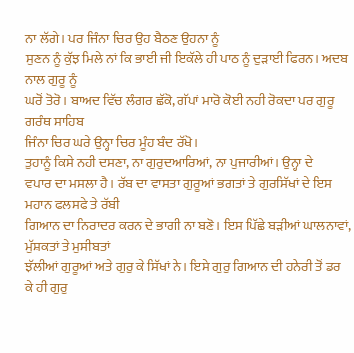ਨਾ ਲੱਗੇ। ਪਰ ਜਿੰਨਾ ਚਿਰ ਉਹ ਬੈਠਣ ਉਹਨਾ ਨੂੰ
ਸੁਣਨ ਨੂੰ ਕੁੱਝ ਮਿਲੇ ਨਾਂ ਕਿ ਭਾਈ ਜੀ ਇਕੱਲੇ ਹੀ ਪਾਠ ਨੂੰ ਦੁੜਾਈ ਫਿਰਨ। ਅਦਬ ਨਾਲ ਗੁਰੂ ਨੂੰ
ਘਰੋਂ ਤੋਰੋ। ਬਾਅਦ ਵਿੱਚ ਲੰਗਰ ਛੱਕੋ, ਗੱਪਾਂ ਮਾਰੋ ਕੋਈ ਨਹੀ ਰੋਕਦਾ ਪਰ ਗੁਰੂ ਗਰੰਥ ਸਾਹਿਬ
ਜਿੰਨਾ ਚਿਰ ਘਰੇ ਉਨ੍ਹਾ ਚਿਰ ਮੂੰਹ ਬੰਦ ਰੱਖੋ।
ਤੁਹਾਨੂੰ ਕਿਸੇ ਨਹੀ ਦਸਣਾ, ਨਾ ਗੁਰੁਦਆਰਿਆਂ, ਨਾ ਪੁਜਾਰੀਆਂ। ਉਨ੍ਹਾ ਦੇ
ਵਪਾਰ ਦਾ ਮਸਲਾ ਹੈ। ਰੱਬ ਦਾ ਵਾਸਤਾ ਗੁਰੂਆਂ ਭਗਤਾਂ ਤੇ ਗੁਰਸਿੱਖਾਂ ਦੇ ਇਸ ਮਹਾਨ ਫਲਸਫੇ ਤੇ ਰੱਬੀ
ਗਿਆਨ ਦਾ ਨਿਰਾਦਰ ਕਰਨ ਦੇ ਭਾਗੀ ਨਾ ਬਣੋ। ਇਸ ਪਿੱਛੇ ਬੜੀਆਂ ਘਾਲਨਾਵਾਂ, ਮੁੱਸ਼ਕਤਾਂ ਤੇ ਮੁਸੀਬਤਾਂ
ਝੱਲੀਆਂ ਗੁਰੂਆਂ ਅਤੇ ਗੁਰੁ ਕੇ ਸਿੱਖਾਂ ਨੇ। ਇਸੇ ਗੁਰੁ ਗਿਆਨ ਦੀ ਹਨੇਰੀ ਤੋਂ ਡਰ ਕੇ ਹੀ ਗੁਰੁ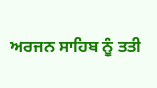ਅਰਜਨ ਸਾਹਿਬ ਨੂੰ ਤਤੀ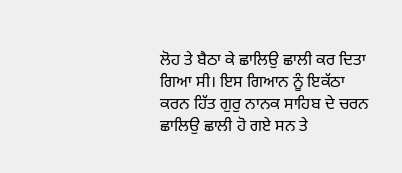ਲੋਹ ਤੇ ਬੈਠਾ ਕੇ ਛਾਲਿਉ ਛਾਲੀ ਕਰ ਦਿਤਾ ਗਿਆ ਸੀ। ਇਸ ਗਿਆਨ ਨੂੰ ਇਕੱਠਾ
ਕਰਨ ਹਿੱਤ ਗੁਰੁ ਨਾਨਕ ਸਾਹਿਬ ਦੇ ਚਰਨ ਛਾਲਿਉ ਛਾਲੀ ਹੋ ਗਏ ਸਨ ਤੇ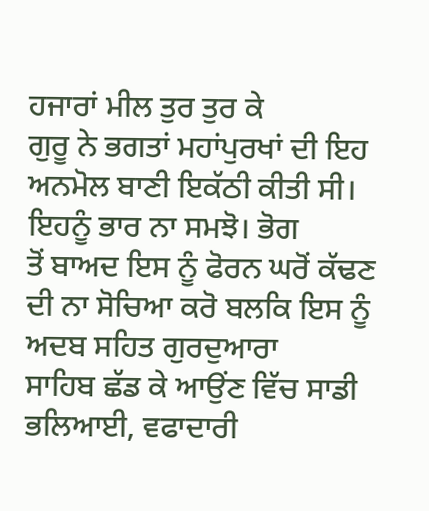ਹਜਾਰਾਂ ਮੀਲ ਤੁਰ ਤੁਰ ਕੇ
ਗੁਰੂ ਨੇ ਭਗਤਾਂ ਮਹਾਂਪੁਰਖਾਂ ਦੀ ਇਹ ਅਨਮੋਲ ਬਾਣੀ ਇਕੱਠੀ ਕੀਤੀ ਸੀ। ਇਹਨੂੰ ਭਾਰ ਨਾ ਸਮਝੋ। ਭੋਗ
ਤੋਂ ਬਾਅਦ ਇਸ ਨੂੰ ਫੋਰਨ ਘਰੋਂ ਕੱਢਣ ਦੀ ਨਾ ਸੋਚਿਆ ਕਰੋ ਬਲਕਿ ਇਸ ਨੂੰ ਅਦਬ ਸਹਿਤ ਗੁਰਦੁਆਰਾ
ਸਾਹਿਬ ਛੱਡ ਕੇ ਆਉਂਣ ਵਿੱਚ ਸਾਡੀ ਭਲਿਆਈ, ਵਫਾਦਾਰੀ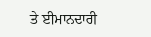ਤੇ ਈਮਾਨਦਾਰੀ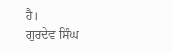ਹੈ।
ਗੁਰਦੇਵ ਸਿੰਘ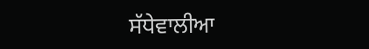ਸੱਧੇਵਾਲੀਆ